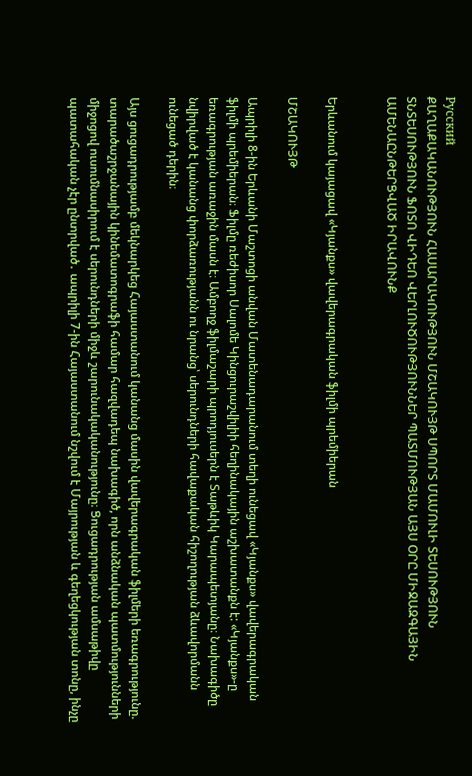Русский
ՔԱՂԱՔԱԿԱՆՈՒԹՅՈՒՆ ՀԱՍԱՐԱԿՈՒԹՅՈՒՆ ՄՇԱԿՈՒՅԹ ՍՊՈՐՏ ՄԱՄՈՒԼԻ ՏԵՍՈՒԹՅՈՒՆ ՏՆՏԵՍՈՒԹՅՈՒՆ ՖՈՏՈ ՎԻԴԵՈ ՎԵՐԼՈՒԾՈՒԹՅՈՒՆՆԵՐ ՊԱՏՄՈՒԹՅԱՆ ԱՅՍ ՕՐԸ ՄԻՋԱԶԳԱՅԻՆ ԱՄԵՆԱԸՆԹԵՐՑՎԱԾ ԻՐԱՎՈՒՆՔ


Երևանում կայացավ «Կյանքս» վավերագրական ֆիլմի պրեմիերան

ՄՇԱԿՈՒՅԹ

Ապրիլի 8-ին Երևանի Մաշտոցի անվան Մատենադարանում տեղի ունեցավ «Կյանքս» վավերագրական ֆիլմի պրեմիերան։ Ֆիլմը ռեժիսոր Սալոմե Կինցուրաշվիլիի հեղինակային աշխատանքն է: «Կյանքս»-ը եռագրության առաջին մասն է։ Ամբողջ ֆիլմաշարի պրոդյուսերն է Տաթևիկ Կարապետյանը։ Նախագիծը նվիրված է կանանց փորձառությանն ու նրանց՝ սերունդների հավաքական հիշողության ձևավորմանն ունեցած դերին։

Այս ցուցադրությամբ մեկնարկեց Հայաստանում կանանց մասին վավերագրական ֆիլմերի եռագրությունը. տարածաշրջանային կինեմատոգրաֆի համար հազվադեպ նախագիծ, որն անձնական պատմությունների միջոցով ուսումնասիրում է սերունդների միջև շարունակականությունը։ Ցուցադրության ամսաթիվը պատահական չէր ընտրված․ ապրիլի 7-ին Հայաստանում նշվում է Մայրության և գեղեցկության տոնը, ինչը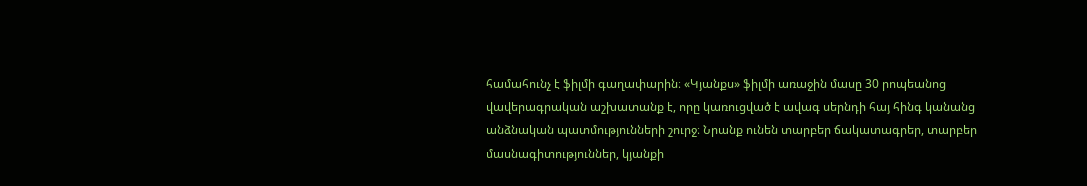համահունչ է ֆիլմի գաղափարին։ «Կյանքս» ֆիլմի առաջին մասը 30 րոպեանոց վավերագրական աշխատանք է, որը կառուցված է ավագ սերնդի հայ հինգ կանանց անձնական պատմությունների շուրջ։ Նրանք ունեն տարբեր ճակատագրեր, տարբեր մասնագիտություններ, կյանքի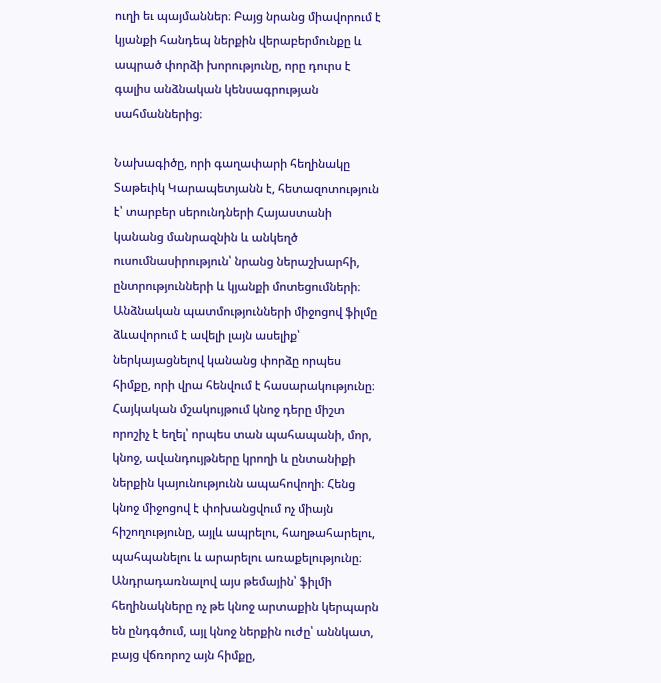ուղի եւ պայմաններ։ Բայց նրանց միավորում է կյանքի հանդեպ ներքին վերաբերմունքը և ապրած փորձի խորությունը, որը դուրս է գալիս անձնական կենսագրության սահմաններից։

Նախագիծը, որի գաղափարի հեղինակը Տաթեւիկ Կարապետյանն է, հետազոտություն է՝ տարբեր սերունդների Հայաստանի կանանց մանրազնին և անկեղծ ուսումնասիրություն՝ նրանց ներաշխարհի, ընտրությունների և կյանքի մոտեցումների։ Անձնական պատմությունների միջոցով ֆիլմը ձևավորում է ավելի լայն ասելիք՝ ներկայացնելով կանանց փորձը որպես հիմքը, որի վրա հենվում է հասարակությունը։ Հայկական մշակույթում կնոջ դերը միշտ որոշիչ է եղել՝ որպես տան պահապանի, մոր, կնոջ, ավանդույթները կրողի և ընտանիքի ներքին կայունությունն ապահովողի։ Հենց կնոջ միջոցով է փոխանցվում ոչ միայն հիշողությունը, այլև ապրելու, հաղթահարելու, պահպանելու և արարելու առաքելությունը։ Անդրադառնալով այս թեմային՝ ֆիլմի հեղինակները ոչ թե կնոջ արտաքին կերպարն են ընդգծում, այլ կնոջ ներքին ուժը՝ աննկատ, բայց վճռորոշ այն հիմքը,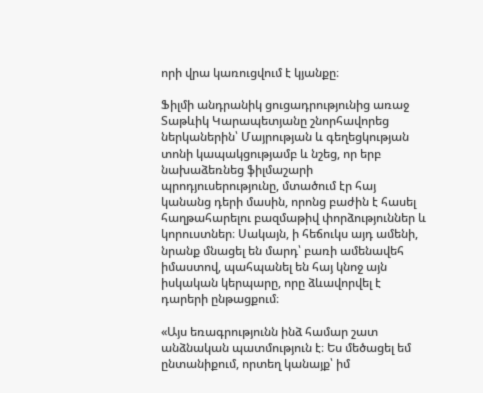որի վրա կառուցվում է կյանքը։

Ֆիլմի անդրանիկ ցուցադրությունից առաջ Տաթևիկ Կարապետյանը շնորհավորեց ներկաներին՝ Մայրության և գեղեցկության տոնի կապակցությամբ և նշեց, որ երբ նախաձեռնեց ֆիլմաշարի պրոդյուսերությունը, մտածում էր հայ կանանց դերի մասին, որոնց բաժին է հասել հաղթահարելու բազմաթիվ փորձություններ և կորուստներ։ Սակայն, ի հեճուկս այդ ամենի, նրանք մնացել են մարդ՝ բառի ամենավեհ իմաստով, պահպանել են հայ կնոջ այն իսկական կերպարը, որը ձևավորվել է դարերի ընթացքում։

«Այս եռագրությունն ինձ համար շատ անձնական պատմություն է։ Ես մեծացել եմ ընտանիքում, որտեղ կանայք՝ իմ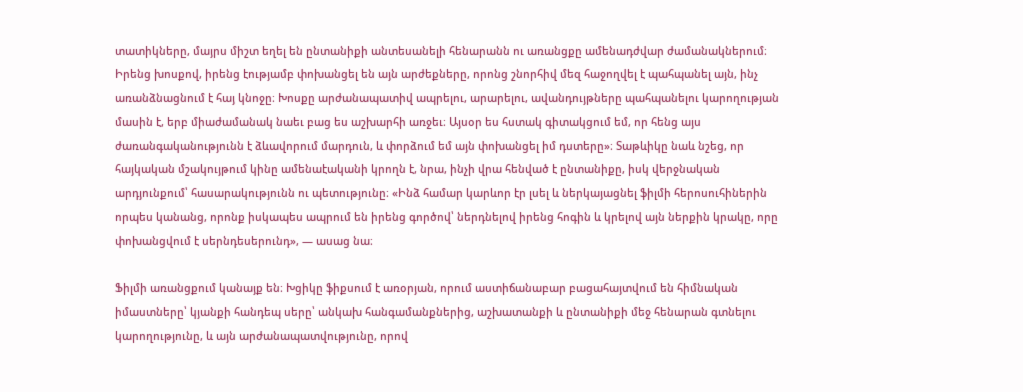տատիկները, մայրս միշտ եղել են ընտանիքի անտեսանելի հենարանն ու առանցքը ամենադժվար ժամանակներում։ Իրենց խոսքով, իրենց էությամբ փոխանցել են այն արժեքները, որոնց շնորհիվ մեզ հաջողվել է պահպանել այն, ինչ առանձնացնում է հայ կնոջը։ Խոսքը արժանապատիվ ապրելու, արարելու, ավանդույթները պահպանելու կարողության մասին է, երբ միաժամանակ նաեւ բաց ես աշխարհի առջեւ։ Այսօր ես հստակ գիտակցում եմ, որ հենց այս ժառանգականությունն է ձևավորում մարդուն, և փորձում եմ այն փոխանցել իմ դստերը»։ Տաթևիկը նաև նշեց, որ հայկական մշակույթում կինը ամենաէականի կրողն է, նրա, ինչի վրա հենված է ընտանիքը, իսկ վերջնական արդյունքում՝ հասարակությունն ու պետությունը։ «Ինձ համար կարևոր էր լսել և ներկայացնել ֆիլմի հերոսուհիներին որպես կանանց, որոնք իսկապես ապրում են իրենց գործով՝ ներդնելով իրենց հոգին և կրելով այն ներքին կրակը, որը փոխանցվում է սերնդեսերունդ», — ասաց նա։

Ֆիլմի առանցքում կանայք են։ Խցիկը ֆիքսում է առօրյան, որում աստիճանաբար բացահայտվում են հիմնական իմաստները՝ կյանքի հանդեպ սերը՝ անկախ հանգամանքներից, աշխատանքի և ընտանիքի մեջ հենարան գտնելու կարողությունը, և այն արժանապատվությունը, որով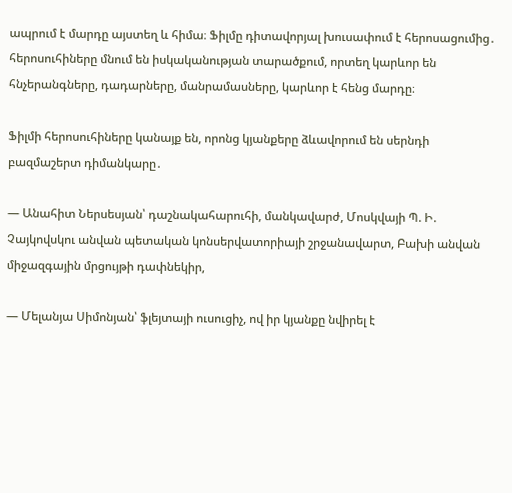ապրում է մարդը այստեղ և հիմա։ Ֆիլմը դիտավորյալ խուսափում է հերոսացումից․ հերոսուհիները մնում են իսկականության տարածքում, որտեղ կարևոր են հնչերանգները, դադարները, մանրամասները, կարևոր է հենց մարդը։

Ֆիլմի հերոսուհիները կանայք են, որոնց կյանքերը ձևավորում են սերնդի բազմաշերտ դիմանկարը․

— Անահիտ Ներսեսյան՝ դաշնակահարուհի, մանկավարժ, Մոսկվայի Պ. Ի. Չայկովսկու անվան պետական կոնսերվատորիայի շրջանավարտ, Բախի անվան միջազգային մրցույթի դափնեկիր,

— Մելանյա Սիմոնյան՝ ֆլեյտայի ուսուցիչ, ով իր կյանքը նվիրել է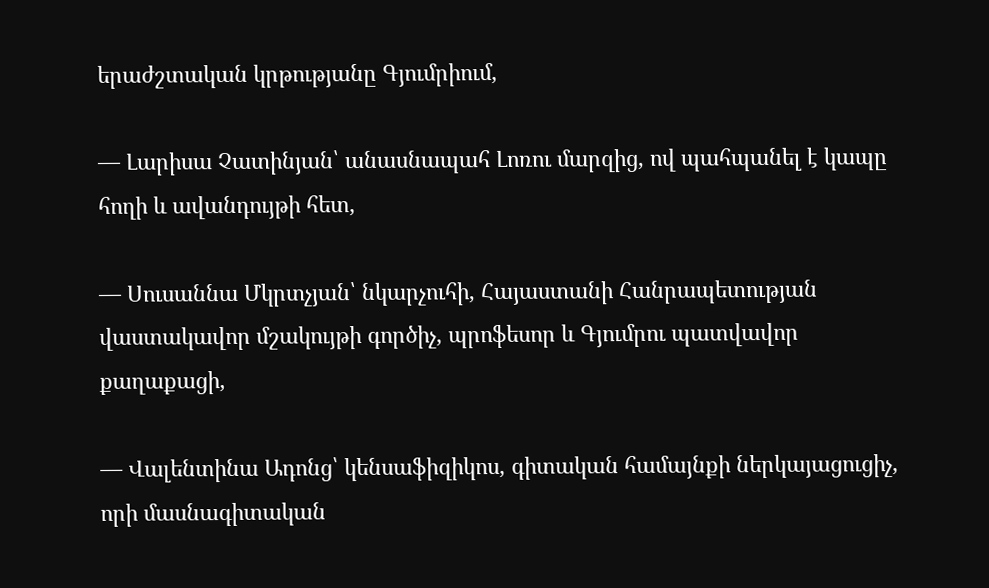երաժշտական կրթությանը Գյումրիում,

— Լարիսա Չատինյան՝ անասնապահ Լոռու մարզից, ով պահպանել է կապը հողի և ավանդույթի հետ,

— Սուսաննա Մկրտչյան՝ նկարչուհի, Հայաստանի Հանրապետության վաստակավոր մշակույթի գործիչ, պրոֆեսոր և Գյումրու պատվավոր քաղաքացի,

— Վալենտինա Ադոնց՝ կենսաֆիզիկոս, գիտական համայնքի ներկայացուցիչ, որի մասնագիտական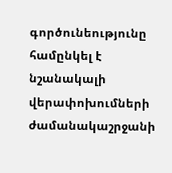գործունեությունը համընկել է նշանակալի վերափոխումների ժամանակաշրջանի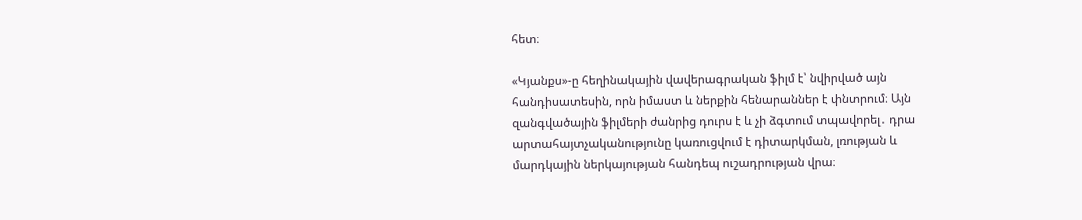հետ։

«Կյանքս»-ը հեղինակային վավերագրական ֆիլմ է՝ նվիրված այն հանդիսատեսին, որն իմաստ և ներքին հենարաններ է փնտրում։ Այն զանգվածային ֆիլմերի ժանրից դուրս է և չի ձգտում տպավորել․ դրա արտահայտչականությունը կառուցվում է դիտարկման, լռության և մարդկային ներկայության հանդեպ ուշադրության վրա։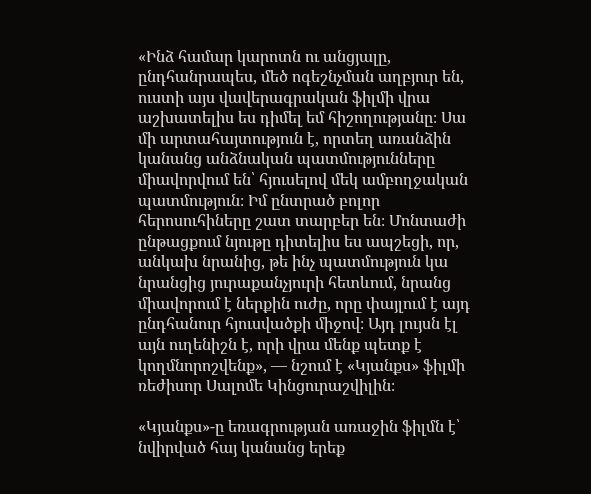«Ինձ համար կարոտն ու անցյալը, ընդհանրապես, մեծ ոգեշնչման աղբյուր են, ուստի այս վավերագրական ֆիլմի վրա աշխատելիս ես դիմել եմ հիշողությանը։ Սա մի արտահայտություն է, որտեղ առանձին կանանց անձնական պատմությունները միավորվում են՝ հյուսելով մեկ ամբողջական պատմություն։ Իմ ընտրած բոլոր հերոսուհիները շատ տարբեր են։ Մոնտաժի ընթացքում նյութը դիտելիս ես ապշեցի, որ, անկախ նրանից, թե ինչ պատմություն կա նրանցից յուրաքանչյուրի հետևում, նրանց միավորում է ներքին ուժը, որը փայլում է այդ ընդհանուր հյուսվածքի միջով։ Այդ լույսն էլ այն ուղենիշն է, որի վրա մենք պետք է կողմնորոշվենք», — նշում է «Կյանքս» ֆիլմի ռեժիսոր Սալոմե Կինցուրաշվիլին։

«Կյանքս»-ը եռագրության առաջին ֆիլմն է՝ նվիրված հայ կանանց երեք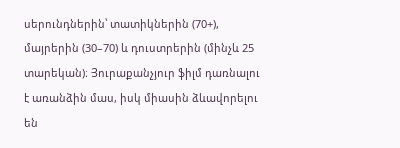սերունդներին՝ տատիկներին (70+), մայրերին (30–70) և դուստրերին (մինչև 25 տարեկան)։ Յուրաքանչյուր ֆիլմ դառնալու է առանձին մաս, իսկ միասին ձևավորելու են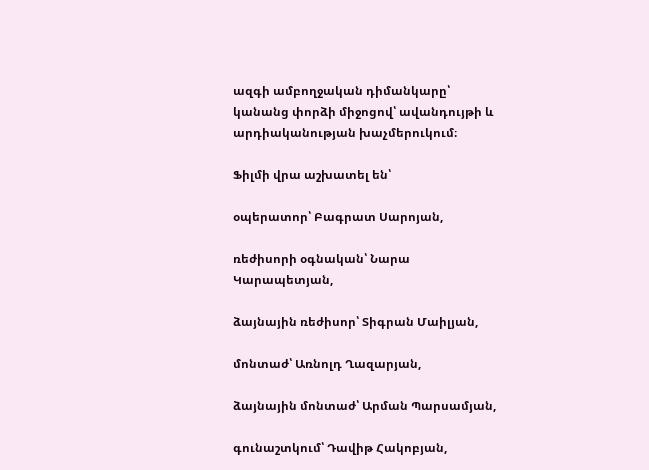ազգի ամբողջական դիմանկարը՝ կանանց փորձի միջոցով՝ ավանդույթի և արդիականության խաչմերուկում։

Ֆիլմի վրա աշխատել են՝

օպերատոր՝ Բագրատ Սարոյան,

ռեժիսորի օգնական՝ Նարա Կարապետյան,

ձայնային ռեժիսոր՝ Տիգրան Մաիլյան,

մոնտաժ՝ Առնոլդ Ղազարյան,

ձայնային մոնտաժ՝ Արման Պարսամյան,

գունաշտկում՝ Դավիթ Հակոբյան,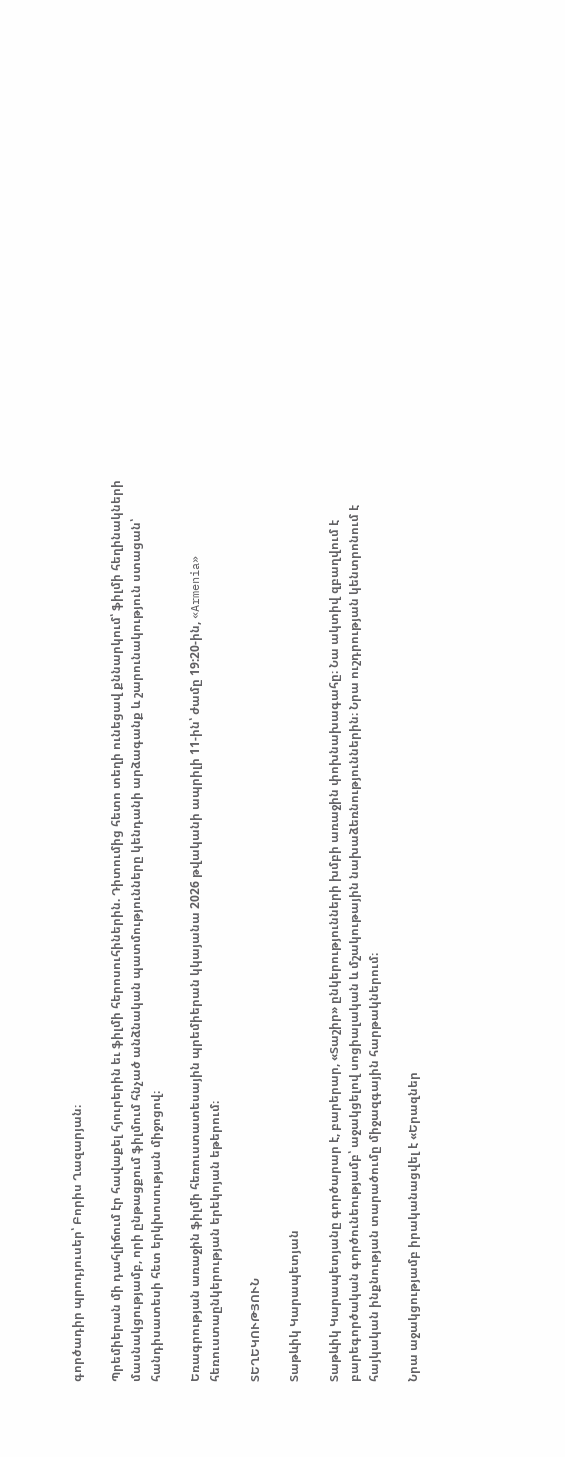գործադիր պրոդյուսեր՝ Բորիս Ղազարյան։

Պրեմիերան մի դահլիճում էր հավաքել հյուրերին եւ ֆիլմի հերոսուհիներին. Դիտումից հետո տեղի ունեցավ քննարկում՝ ֆիլմի հեղինակների մասնակցությամբ, որի ընթացքում ֆիլմում հնչած անձնական պատմությունները կենդանի արձագանք և շարունակություն ստացան՝ հանդիսատեսի հետ երկխոսության միջոցով։

Եռագրության առաջին ֆիլմի հեռուստատեսային պրեմիերան կկայանա 2026 թվականի ապրիլի 11-ին՝ ժամը 19:20-ին, «Armenia» հեռուստաընկերության երեկոյան եթերում։

ՏԵՂԵԿՈՒԹՅՈՒՆ

Տաթևիկ Կարապետյան

Տաթևիկ Կարապետյանը գործարար է, բարերար, «Տաշիր» ընկերությունների խմբի առաջին փոխնախագահը։ Նա ակտիվ զբաղվում է բարեգործական գործունեությամբ՝ աջակցելով սոցիալական և մշակութային նախաձեռնություններին։ Նրա ուշդրության կենտրոնում է հայկական ինքնության տարածումը միջազգային հարթակներում։

Նրա աջակցությամբ իրականացվել է «Երազներ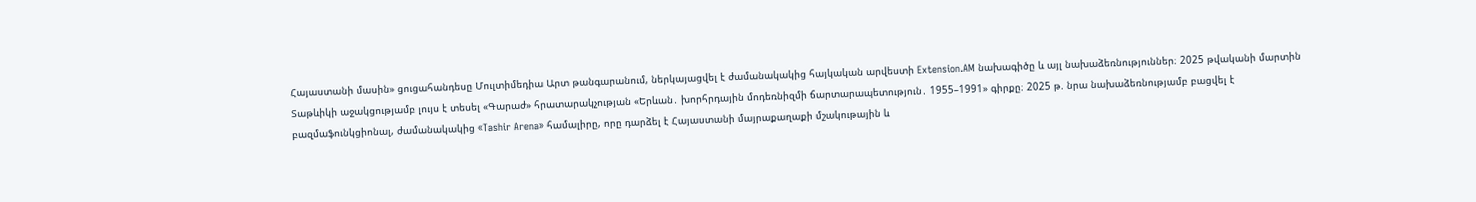Հայաստանի մասին» ցուցահանդեսը Մուլտիմեդիա Արտ թանգարանում, ներկայացվել է ժամանակակից հայկական արվեստի Extension.AM նախագիծը և այլ նախաձեռնություններ։ 2025 թվականի մարտին Տաթևիկի աջակցությամբ լույս է տեսել «Գարաժ» հրատարակչության «Երևան․ խորհրդային մոդեռնիզմի ճարտարապետություն․ 1955–1991» գիրքը։ 2025 թ. նրա նախաձեռնությամբ բացվել է բազմաֆունկցիոնալ, ժամանակակից «Tashir Arena» համալիրը, որը դարձել է Հայաստանի մայրաքաղաքի մշակութային և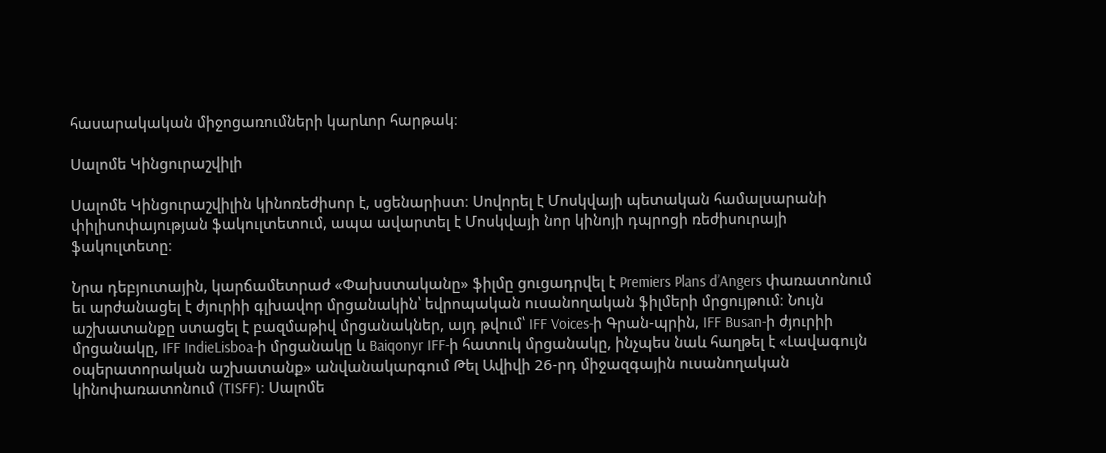հասարակական միջոցառումների կարևոր հարթակ։

Սալոմե Կինցուրաշվիլի

Սալոմե Կինցուրաշվիլին կինոռեժիսոր է, սցենարիստ։ Սովորել է Մոսկվայի պետական համալսարանի փիլիսոփայության ֆակուլտետում, ապա ավարտել է Մոսկվայի նոր կինոյի դպրոցի ռեժիսուրայի ֆակուլտետը։

Նրա դեբյուտային, կարճամետրաժ «Փախստականը» ֆիլմը ցուցադրվել է Premiers Plans d’Angers փառատոնում եւ արժանացել է ժյուրիի գլխավոր մրցանակին՝ եվրոպական ուսանողական ֆիլմերի մրցույթում։ Նույն աշխատանքը ստացել է բազմաթիվ մրցանակներ, այդ թվում՝ IFF Voices-ի Գրան-պրին, IFF Busan-ի ժյուրիի մրցանակը, IFF IndieLisboa-ի մրցանակը և Baiqonyr IFF-ի հատուկ մրցանակը, ինչպես նաև հաղթել է «Լավագույն օպերատորական աշխատանք» անվանակարգում Թել Ավիվի 26-րդ միջազգային ուսանողական կինոփառատոնում (TISFF)։ Սալոմե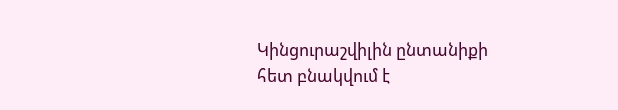Կինցուրաշվիլին ընտանիքի հետ բնակվում է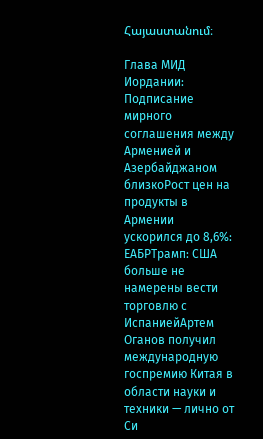Հայաստանում։

Глава МИД Иордании: Подписание мирного соглашения между Арменией и Азербайджаном близкоРост цен на продукты в Армении ускорился до 8,6%: ЕАБРТрамп: США больше не намерены вести торговлю с ИспаниейАртем Оганов получил международную госпремию Китая в области науки и техники — лично от Си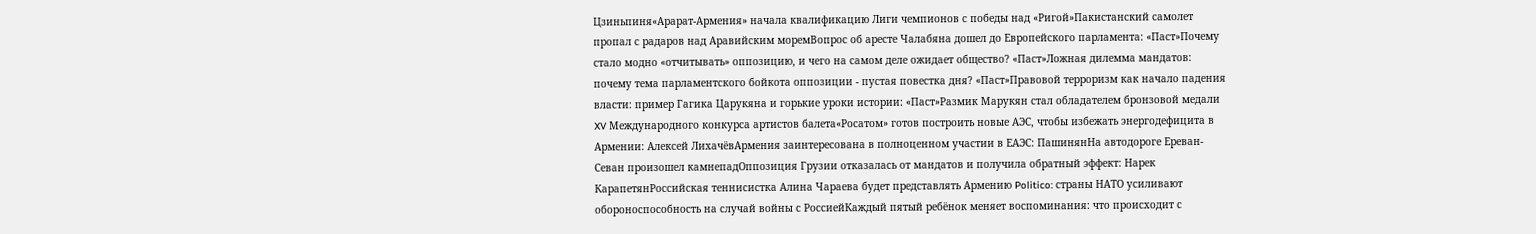Цзиньпиня«Арарат‑Армения» начала квалификацию Лиги чемпионов с победы над «Ригой»Пакистанский самолет пропал с радаров над Аравийским моремВопрос об аресте Чалабяна дошел до Европейского парламента: «Паст»Почему стало модно «отчитывать» оппозицию, и чего на самом деле ожидает общество? «Паст»Ложная дилемма мандатов: почему тема парламентского бойкота оппозиции - пустая повестка дня? «Паст»Правовой терроризм как начало падения власти: пример Гагика Царукяна и горькие уроки истории: «Паст»Размик Марукян стал обладателем бронзовой медали XV Международного конкурса артистов балета«Росатом» готов построить новые АЭС, чтобы избежать энергодефицита в Армении: Алексей ЛихачёвАрмения заинтересована в полноценном участии в ЕАЭС: ПашинянНа автодороге Ереван-Севан произошел камнепадОппозиция Грузии отказалась от мандатов и получила обратный эффект: Нарек КарапетянРоссийская теннисистка Алина Чараева будет представлять Армению Politico: страны НАТО усиливают обороноспособность на случай войны с РоссиейКаждый пятый ребёнок меняет воспоминания: что происходит с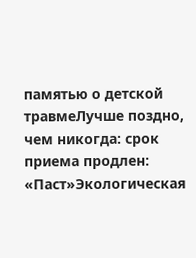памятью о детской травмеЛучше поздно, чем никогда: срок приема продлен: «Паст»Экологическая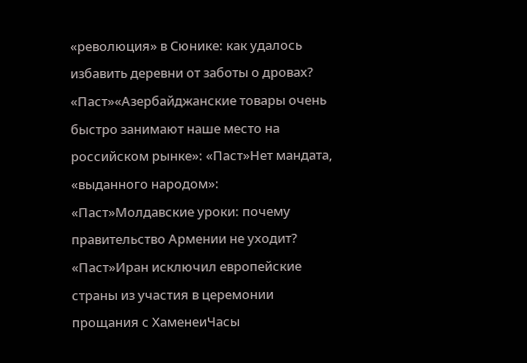«революция» в Сюнике: как удалось избавить деревни от заботы о дровах? «Паст»«Азербайджанские товары очень быстро занимают наше место на российском рынке»: «Паст»Нет мандата, «выданного народом»: «Паст»Молдавские уроки: почему правительство Армении не уходит? «Паст»Иран исключил европейские страны из участия в церемонии прощания с ХаменеиЧасы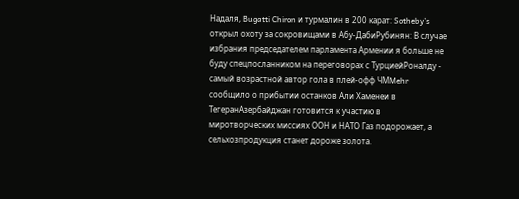Надаля, Bugatti Chiron и турмалин в 200 карат: Sotheby’s открыл охоту за сокровищами в Абу-ДабиРубинян: В случае избрания председателем парламента Армении я больше не буду спецпосланником на переговорах с ТурциейРоналду - самый возрастной автор гола в плей-офф ЧМMehr сообщило о прибытии останков Али Хаменеи в ТегеранАзербайджан готовится к участию в миротворческих миссиях ООН и НАТО Газ подорожает, а сельхозпродукция станет дороже золота.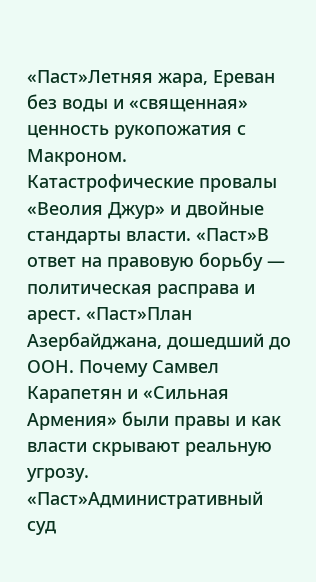«Паст»Летняя жара, Ереван без воды и «священная» ценность рукопожатия с Макроном. Катастрофические провалы «Веолия Джур» и двойные стандарты власти. «Паст»В ответ на правовую борьбу — политическая расправа и арест. «Паст»План Азербайджана, дошедший до ООН. Почему Самвел Карапетян и «Сильная Армения» были правы и как власти скрывают реальную угрозу. «Паст»Административный суд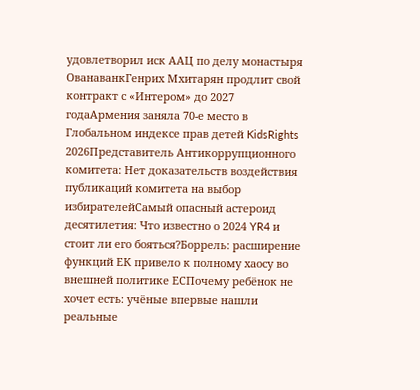удовлетворил иск ААЦ по делу монастыря ОванаванкГенрих Мхитарян продлит свой контракт с «Интером» до 2027 годаАрмения заняла 70-е место в Глобальном индексе прав детей KidsRights 2026Представитель Антикоррупционного комитета: Нет доказательств воздействия публикаций комитета на выбор избирателейСамый опасный астероид десятилетия: Что известно о 2024 YR4 и стоит ли его бояться?Боррель: расширение функций ЕК привело к полному хаосу во внешней политике ЕСПочему ребёнок не хочет есть: учёные впервые нашли реальные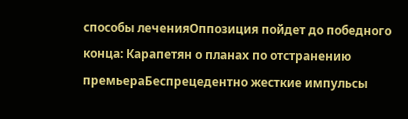способы леченияОппозиция пойдет до победного конца: Карапетян о планах по отстранению премьераБеспрецедентно жесткие импульсы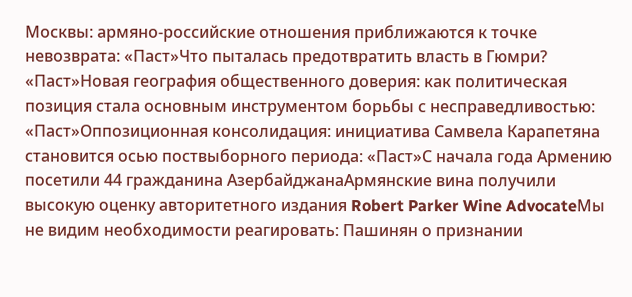Москвы: армяно-российские отношения приближаются к точке невозврата: «Паст»Что пыталась предотвратить власть в Гюмри? «Паст»Новая география общественного доверия: как политическая позиция стала основным инструментом борьбы с несправедливостью: «Паст»Оппозиционная консолидация: инициатива Самвела Карапетяна становится осью поствыборного периода: «Паст»С начала года Армению посетили 44 гражданина АзербайджанаАрмянские вина получили высокую оценку авторитетного издания Robert Parker Wine AdvocateМы не видим необходимости реагировать: Пашинян о признании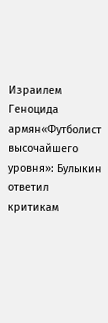Израилем Геноцида армян«Футболист высочайшего уровня»: Булыкин ответил критикам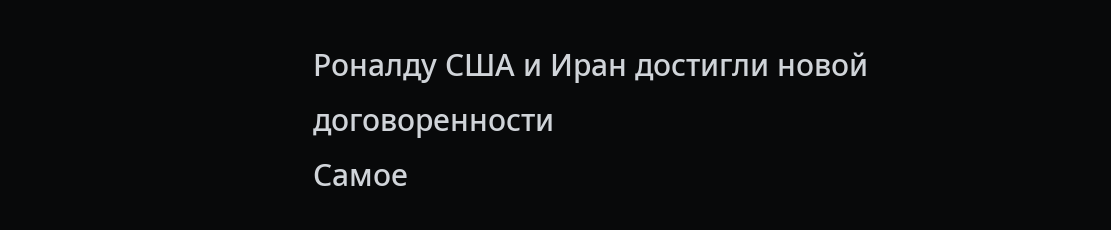Роналду США и Иран достигли новой договоренности
Самое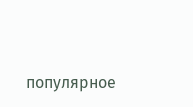популярное